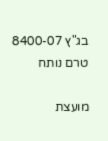בג"ץ 8400-07
טרם נותח

מועצת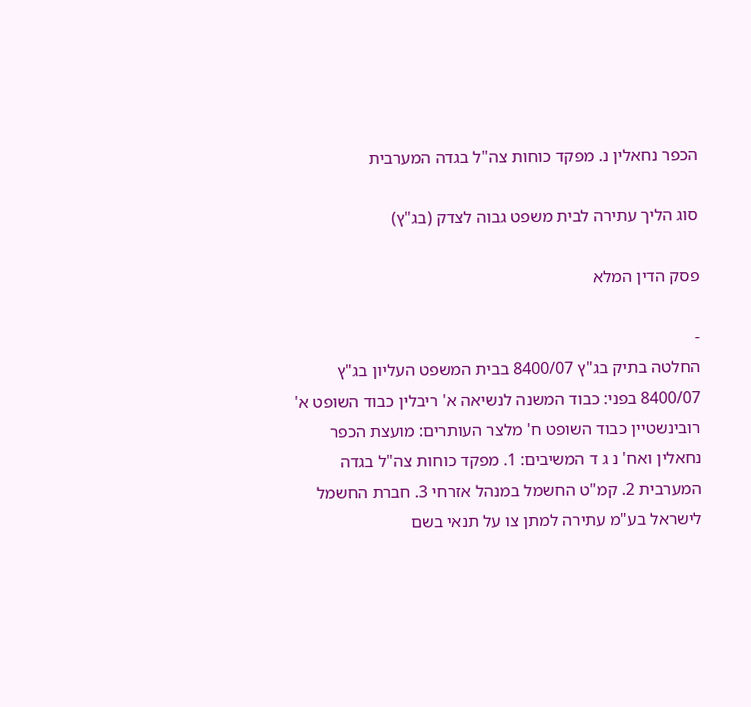הכפר נחאלין נ. מפקד כוחות צה"ל בגדה המערבית

סוג הליך עתירה לבית משפט גבוה לצדק (בג"ץ)

פסק הדין המלא

-
החלטה בתיק בג"ץ 8400/07 בבית המשפט העליון בג"ץ 8400/07 בפני: כבוד המשנה לנשיאה א' ריבלין כבוד השופט א' רובינשטיין כבוד השופט ח' מלצר העותרים: מועצת הכפר נחאלין ואח' נ ג ד המשיבים: 1. מפקד כוחות צה"ל בגדה המערבית 2. קמ"ט החשמל במנהל אזרחי 3. חברת החשמל לישראל בע"מ עתירה למתן צו על תנאי בשם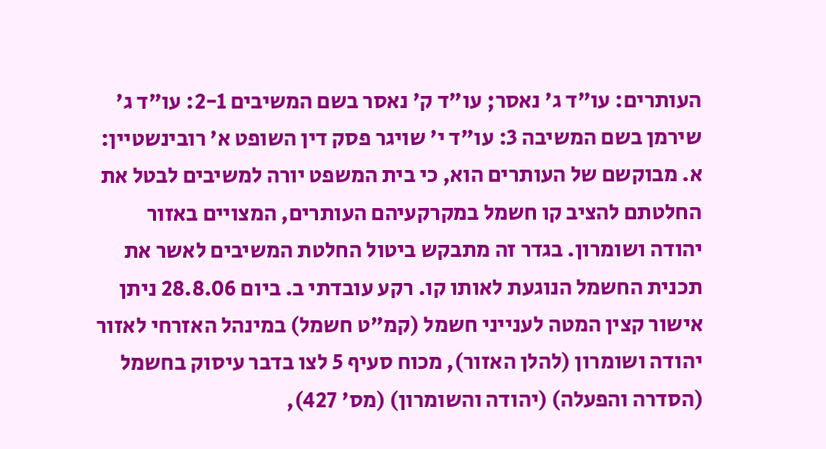העותרים: עו"ד ג' נאסר; עו"ד ק' נאסר בשם המשיבים 2-1: עו"ד ג' שירמן בשם המשיבה 3: עו"ד י' שויגר פסק דין השופט א' רובינשטיין: א. מבוקשם של העותרים הוא, כי בית המשפט יורה למשיבים לבטל את החלטתם להציב קו חשמל במקרקעיהם העותרים, המצויים באזור יהודה ושומרון. בגדר זה מתבקש ביטול החלטת המשיבים לאשר את תכנית החשמל הנוגעת לאותו קו. רקע עובדתי ב. ביום 28.8.06 ניתן אישור קצין המטה לענייני חשמל (קמ"ט חשמל) במינהל האזרחי לאזור יהודה ושומרון (להלן האזור), מכוח סעיף 5 לצו בדבר עיסוק בחשמל (הסדרה והפעלה) (יהודה והשומרון) (מס' 427),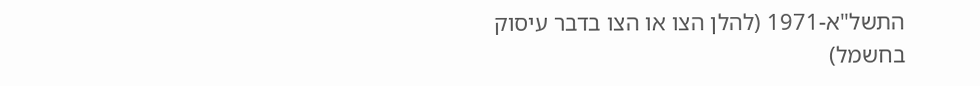התשל"א-1971 (להלן הצו או הצו בדבר עיסוק בחשמל)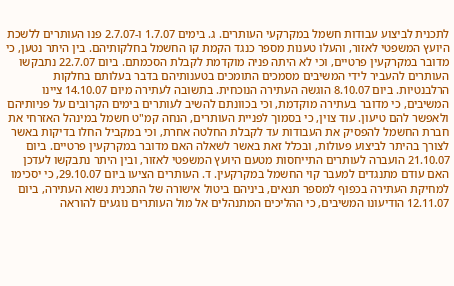לתכנית לביצוע עבודות חשמל במקרקעי העותרים. ג. בימים 1.7.07 ו-2.7.07 פנו העותרים ללשכת היועץ המשפטי לאזור, והעלו טענות מספר כנגד הקמת קו החשמל בחלקותיהם. בין היתר נטען, כי מדובר במקרקעין פרטיים, וכי לא היתה פניה מוקדמת לקבלת הסכמתם. ביום 22.7.07 נתבקשו העותרים להעביר לידי המשיבים מסמכים התומכים בטענותיהם בדבר בעלותם בחלקות הרלבנטיות. ביום 8.10.07 הוגשה העתירה הנוכחית. בתשובה לעתירה מיום 14.10.07 ציינו המשיבים, כי מדובר בעתירה מוקדמת, וכי בכוונתם להשיב לעותרים בימים הקרובים על פניותיהם ולאפשר להם טיעון. עוד צוין, כי בסמוך לפניית העותרים, הנחה קמ"ט חשמל במינהל האזרחי את חברת החשמל להפסיק את העבודות עד לקבלת החלטה אחרת, וכי במקביל החלו בדיקות באשר לצורך בהיתר לביצוע פעולות, ובכלל זאת באשר לשאלה האם מדובר במקרקעין פרטיים. ביום 21.10.07 הועברה לעותרים התייחסות מטעם היועץ המשפטי לאזור, ובין היתר נתבקשו לעדכן האם עודם מתנגדים למעבר קוי החשמל במקרקעין. ד. העותרים הציעו ביום 29.10.07, כי יסכימו למחיקת העתירה בכפוף למספר תנאים, ביניהם ביטול אישורה של התכנית נשוא העתירה, ביום 12.11.07 הודיעונו המשיבים, כי ההליכים המתנהלים אל מול העותרים נוגעים להוראה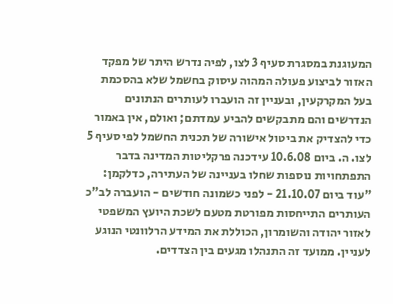המעוגנת במסגרת סעיף 3 לצו, לפיה נדרש היתר של מפקד האזור לביצוע פעולה המהוה עיסוק בחשמל שלא בהסכמת בעל המקרקעין, ובעניין זה הועברו לעותרים הנתונים הנדרשים והם מתבקשים להביע עמדתם; ואולם, אין באמור כדי להצדיק את ביטול אישורה של תכנית החשמל לפי סעיף 5 לצו. ה. ביום 10.6.08 עידכנה פרקליטות המדינה בדבר התפתחויות נוספות שחלו בעניינה של העתירה, כדלקמן: "עוד ביום 21.10.07 - לפני כשמונה חודשים - הועברה לב"כ העותרים התייחסות מפורטת מטעם לשכת היועץ המשפטי לאזור יהודה והשומרון, הכוללת את המידע הרלוונטי הנוגע לעניין. ממועד זה התנהלו מגעים בין הצדדים.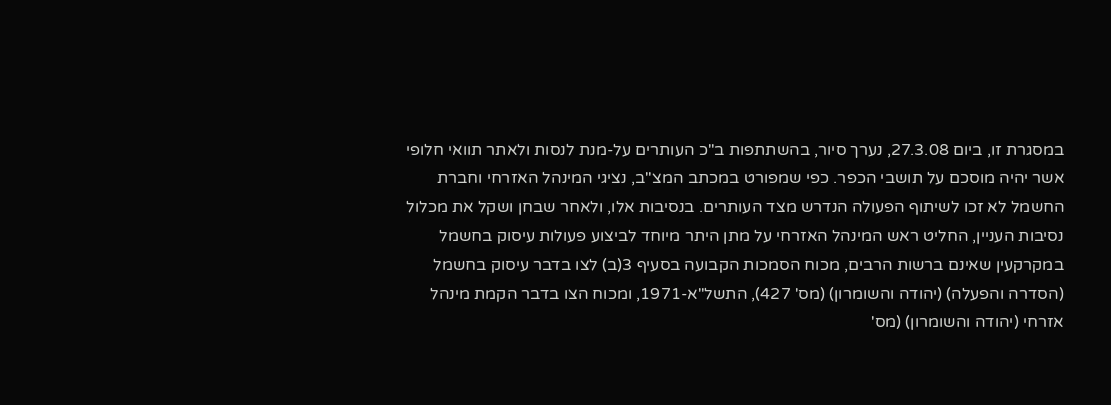במסגרת זו, ביום 27.3.08, נערך סיור, בהשתתפות ב"כ העותרים על-מנת לנסות ולאתר תוואי חלופי אשר יהיה מוסכם על תושבי הכפר. כפי שמפורט במכתב המצ"ב, נציגי המינהל האזרחי וחברת החשמל לא זכו לשיתוף הפעולה הנדרש מצד העותרים. בנסיבות אלו, ולאחר שבחן ושקל את מכלול נסיבות העניין, החליט ראש המינהל האזרחי על מתן היתר מיוחד לביצוע פעולות עיסוק בחשמל במקרקעין שאינם ברשות הרבים, מכוח הסמכות הקבועה בסעיף 3(ב) לצו בדבר עיסוק בחשמל (הסדרה והפעלה) (יהודה והשומרון) (מס' 427), התשל"א-1971, ומכוח הצו בדבר הקמת מינהל אזרחי (יהודה והשומרון) (מס'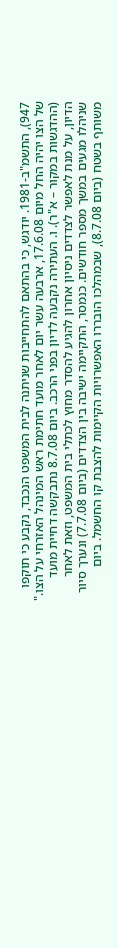947), התשמ"ב-1981. יודגש, כי בהתאם להתחייבות שניתנה לבית המשפט הנכבד, נקבע כי תוקפו של הצו יהיה החל מיום 17.6.08, ארבעה עשר יום לאחר מועד חתימת ראש המינהל האזרחי על הצו." (ההדגשות במקור – א"ר). ו. העתירה נקבעה לדיון בפני הרכב. ביום 8.7.08 נתבקשה דחיית מועד הדיון, על מנת לאפשר לצדדים ניסיון אחרון להגיע להסדר מחוץ לכתלי בית המשפט, וזאת לאחר שניהלו מגעים במשך מספר חודשים. כנמסר, התקיימה ישיבה בין הצדדים (ביום 7.7.08) ונערך סיור משותף בשטח (ביום 8.7.08), שבמהלכו הובררו האפשרויות הקיימות להצבת קו החשמל. ביום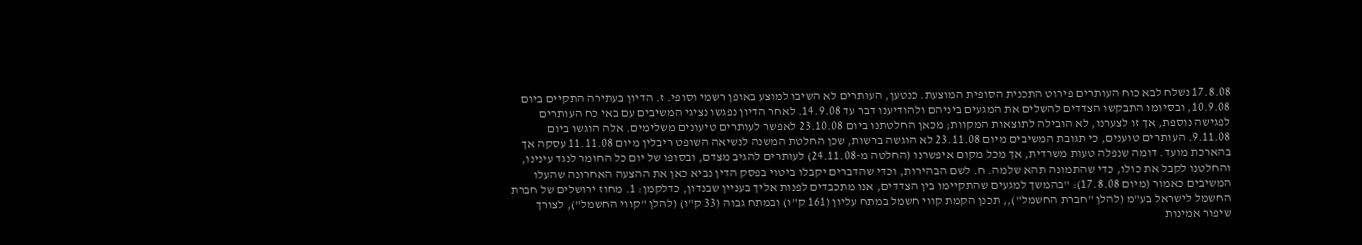17.8.08 נשלח לבא כוח העותרים פירוט התכנית הסופית המוצעת. כנטען, העותרים לא השיבו למוצע באופן רשמי וסופי. ז. הדיון בעתירה התקיים ביום 10.9.08, ובסיומו התבקשו הצדדים להשלים את המגעים ביניהם ולהודיענו דבר עד 14.9.08. לאחר הדיון נפגשו נציגי המשיבים עם באי כח העותרים לפגישה נוספת, אך זו לצערנו, לא הובילה לתוצאות המקוות; מכאן החלטתנו ביום 23.10.08 לאפשר לעותרים טיעונים משלימים. אלה הוגשו ביום 9.11.08. העותרים טוענים, כי תגובת המשיבים מיום 23.11.08 לא הוגשה ברשות, שכן החלטת המשנה לנשיאה השופט ריבלין מיום 11.11.08 עסקה אך בהארכת מועד. דומה שנפלה טעות משרדית, אך מכל מקום איפשרנו (החלטה מ-24.11.08) לעותרים להגיב מצדם, ובסופו של יום כל החומר לנגד עינינו, והחלטנו לקבל את כולו, כדי שהתמונה תהא שלמה. ח. לשם הבהירות, וכדי שהדברים יקבלו ביטוי בפסק הדין נביא כאן את ההצעה האחרונה שהעלו המשיבים כאמור (מיום 17.8.08): "בהמשך למגעים שהתקיימו בין הצדדים, אנו מתכבדים לפנות אליך בעניין שבנדון, כדלקמן: 1. מחוז ירושלים של חברת החשמל לישראל בע"מ (להלן "חברת החשמל"),, תכנן הקמת קווי חשמל במתח עליון (161 ק"ו) ובמתח גבוה (33 ק"ו) (להלן "קווי החשמל"), לצורך שיפור אמינות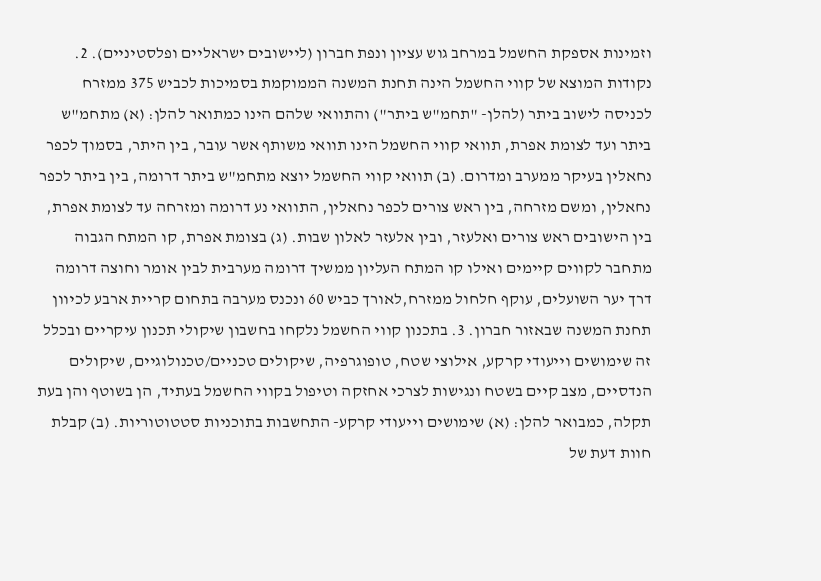וזמינות אספקת החשמל במרחב גוש עציון ונפת חברון (ליישובים ישראליים ופלסטיניים). 2. נקודות המוצא של קווי החשמל הינה תחנת המשנה הממוקמת בסמיכות לכביש 375 ממזרח לכניסה לישוב ביתר (להלן- "תחמ"ש ביתר") והתוואי שלהם הינו כמתואר להלן: (א) מתחמ"ש ביתר ועד לצומת אפרת, תוואי קווי החשמל הינו תוואי משותף אשר עובר, בין היתר, בסמוך לכפר נחאלין בעיקר ממערב ומדרום. (ב) תוואי קווי החשמל יוצא מתחמ"ש ביתר דרומה, בין ביתר לכפר נחאלין, ומשם מזרחה, בין ראש צורים לכפר נחאלין, התוואי נע דרומה ומזרחה עד לצומת אפרת, בין הישובים ראש צורים ואלעזר, ובין אלעזר לאלון שבות. (ג) בצומת אפרת, קו המתח הגבוה מתחבר לקווים קיימים ואילו קו המתח העליון ממשיך דרומה מערבית לבין אומר וחוצה דרומה דרך יער השועלים, עוקף חלחול ממזרח,לאורך כביש 60 ונכנס מערבה בתחום קריית ארבע לכיוון תחנת המשנה שבאזור חברון. 3. בתכנון קווי החשמל נלקחו בחשבון שיקולי תכנון עיקריים ובכלל זה שימושים וייעודי קרקע, אילוצי שטח, טופוגרפיה, שיקולים טכניים/טכנולוגיים, שיקולים הנדסיים, מצב קיים בשטח ונגישות לצרכי אחזקה וטיפול בקווי החשמל בעתיד, הן בשוטף והן בעת תקלה, כמבואר להלן: (א) שימושים וייעודי קרקע- התחשבות בתוכניות סטטוטוריות. (ב) קבלת חוות דעת של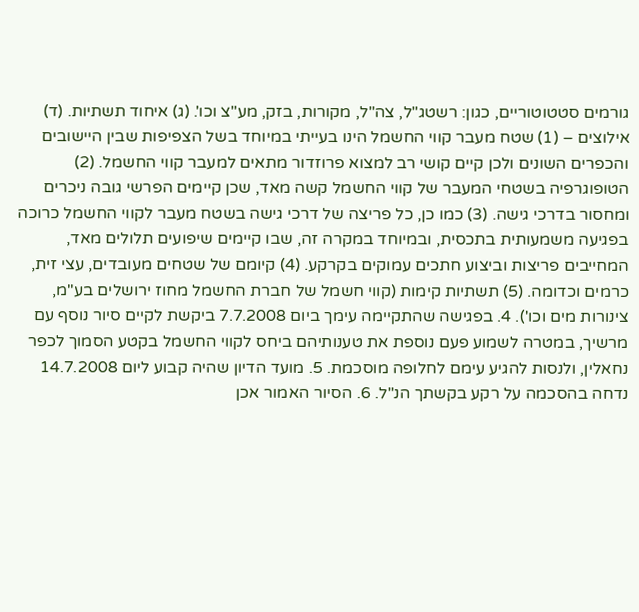גורמים סטטוטוריים, כגון: רשטג"ל, צה"ל, מקורות, בזק, מע"צ וכו'. (ג) איחוד תשתיות. (ד) אילוצים – (1) שטח מעבר קווי החשמל הינו בעייתי במיוחד בשל הצפיפות שבין היישובים והכפרים השונים ולכן קיים קושי רב למצוא פרוזדור מתאים למעבר קווי החשמל. (2) הטופוגרפיה בשטחי המעבר של קווי החשמל קשה מאד, שכן קיימים הפרשי גובה ניכרים ומחסור בדרכי גישה. (3) כמו כן, כל פריצה של דרכי גישה בשטח מעבר לקווי החשמל כרוכה בפגיעה משמעותית בתכסית, ובמיוחד במקרה זה, שבו קיימים שיפועים תלולים מאד, המחייבים פריצות וביצוע חתכים עמוקים בקרקע. (4) קיומם של שטחים מעובדים, עצי זית, כרמים וכדומה. (5) תשתיות קימות (קווי חשמל של חברת החשמל מחוז ירושלים בע"מ, צינורות מים וכו'). 4. בפגישה שהתקיימה עימך ביום 7.7.2008 ביקשת לקיים סיור נוסף עם מרשיך, במטרה לשמוע פעם נוספת את טענותיהם ביחס לקווי החשמל בקטע הסמוך לכפר נחאלין, ולנסות להגיע עימם לחלופה מוסכמת. 5. מועד הדיון שהיה קבוע ליום 14.7.2008 נדחה בהסכמה על רקע בקשתך הנ"ל. 6. הסיור האמור אכן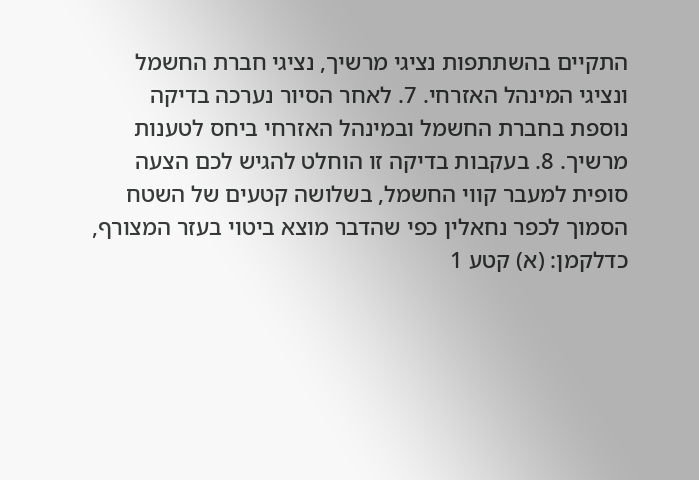התקיים בהשתתפות נציגי מרשיך, נציגי חברת החשמל ונציגי המינהל האזרחי. 7. לאחר הסיור נערכה בדיקה נוספת בחברת החשמל ובמינהל האזרחי ביחס לטענות מרשיך. 8. בעקבות בדיקה זו הוחלט להגיש לכם הצעה סופית למעבר קווי החשמל, בשלושה קטעים של השטח הסמוך לכפר נחאלין כפי שהדבר מוצא ביטוי בעזר המצורף, כדלקמן: (א) קטע 1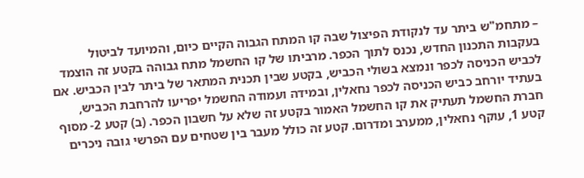– מתחמ"ש ביתר עד לנקודת הפיצול שבה קו המתח הגבוה הקיים כיום, והמיועד לביטול בעקבות התכנון החדש, נכנס לתוך הכפר. מרביתו של קו החשמל מתח גבוהה בקטע זה הוצמד לכביש הכניסה לכפר ונמצא בשולי הכביש, בקטע שבין תכנית המתאר של ביתר לבין הכביש. אם בעתיד יורחב כביש הכניסה לכפר נחאלין, ובמידה ועמודה החשמל יפריעו להרחבת הכביש, חברת החשמל תעתיק את קו החשמל האמור בקטע זה שלא על חשבון הכפר. (ב) קטע 2- מסוף קטע 1, עוקף נחאלין, ממערב ומדרום. קטע זה כולל מעבר בין שטחים עם הפרשי גובה ניכרים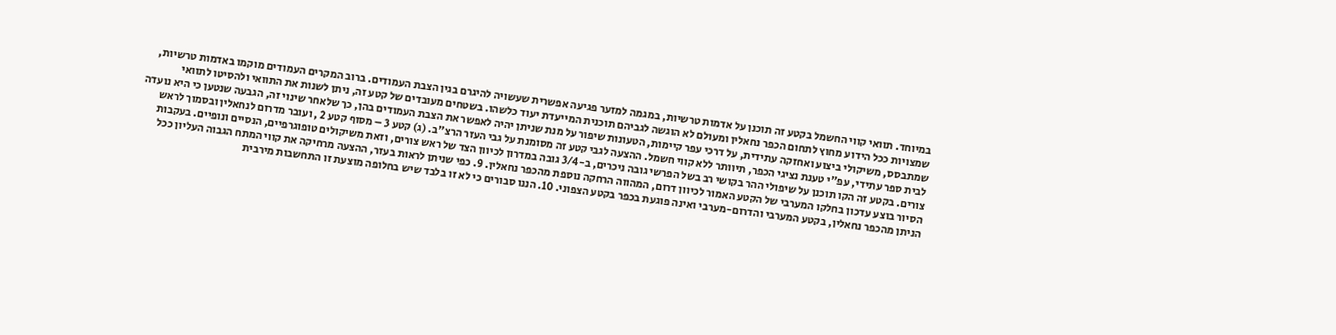במיוחד. תוואי קווי החשמל בקטע זה תוכנן על אדמות טרשיות, במגמה למזער פגיעה אפשרית שעשויה להיגרם בגין הצבת העמודים. ברוב המקרים העמודים מוקמו באדמות טרשיות, שמצויות ככל הידוע מחוץ לתחום הכפר נחאלין ומעולם לא הוגשה לגביהם תוכנית המייעדת יעוד כלשהו. בשטחים מעובדים של קטע זה, ניתן לשנות את התוואי ולהסיטו לתוואי שמתבסס, משיקולי ביצוע ואחזקה עתידית, על דרכי עפר קיימות, הטעונות שיפור על מנת שניתן יהיה לאפשר את הצבת העמודים בהן, כך שלאחר שינוי זה, הגבעה שנטען כי היא נועדה לבית ספר עתידי, עפ"י טענת נציגי הכפר, תיוותר ללא קווי חשמל. ההצעה לגבי קטע זה מסומנת על גבי העזר הרצ"ב. (ג) קטע 3 – מסוף קטע 2 , ועובר מדרום לנחאלין ובסמוך לראש צורים. בקטע זה הקו תוכנן על שיפולי ההר בקושי רב בשל הפרשי גובה ניכרים, ב-3/4 גובה במדרון לכיוון הצד של ראש צורים, וזאת משיקולים טופוגרפיים, הנסיים ונופיים. בעקבות הסיור בוצע עדכון בחלקו המערבי של הקטע האמור לכיוון דרום, המהווה הרחקה נוספת מהכפר נחאלין. 9. כפי שניתן לראות בעזר, ההצעה מרחיקה את קווי המתח הגבוה העליון ככל הניתן מהכפר נחאלין, בקטע המערבי והדרום-מערבי ואינה פוגעת בכפר בקטע הצפוני. 10. הננו סבורים כי לא זו בלבד שיש בחלופה מוצעת זו התחשבות מירבית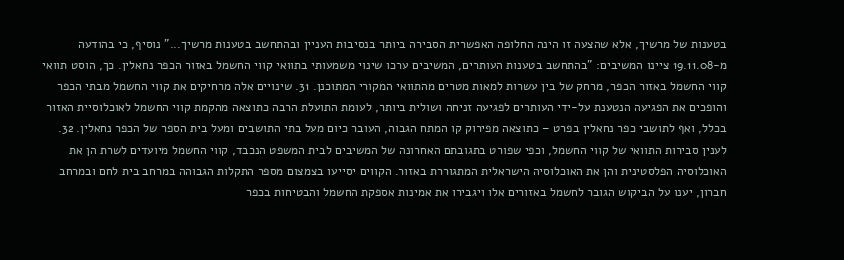בטענות של מרשיך, אלא שהצעה זו הינה החלופה האפשרית הסבירה ביותר בנסיבות העניין ובהתחשב בטענות מרשיך..." נוסיף, כי בהודעה מ-19.11.08 ציינו המשיבים: "בהתחשב בטענות העותרים, המשיבים ערכו שינוי משמעותי בתוואי קווי החשמל באזור הכפר נחאלין. כך, הוסט תוואי קווי החשמל באזור הכפר, מרחק של בין עשרות למאות מטרים מהתוואי המקורי המתוכנן. 31. שינויים אלה מרחיקים את קווי החשמל מבתי הכפר והופכים את הפגיעה הנטענת על-ידי העותרים לפגיעה זניחה ושולית ביותר, לעומת התועלת הרבה כתוצאה מהקמת קווי החשמל לאוכלוסיית האזור בכלל, ואף לתושבי כפר נחאלין בפרט – כתוצאה מפירוק קו המתח הגבוה, העובר כיום מעל בתי התושבים ומעל בית הספר של הכפר נחאלין. 32. לענין סבירות התוואי של קווי החשמל, וכפי שפורט בתגובתם האחרונה של המשיבים לבית המשפט הנכבד, קווי החשמל מיועדים לשרת הן את האוכלוסיה הפלסטינית והן את האוכלוסיה הישראלית המתגוררת באזור. הקווים יסייעו בצמצום מספר התקלות הגבוהה במרחב בית לחם ובמרחב חברון, יענו על הביקוש הגובר לחשמל באזורים אלו ויגבירו את אמינות אספקת החשמל והבטיחות בכפר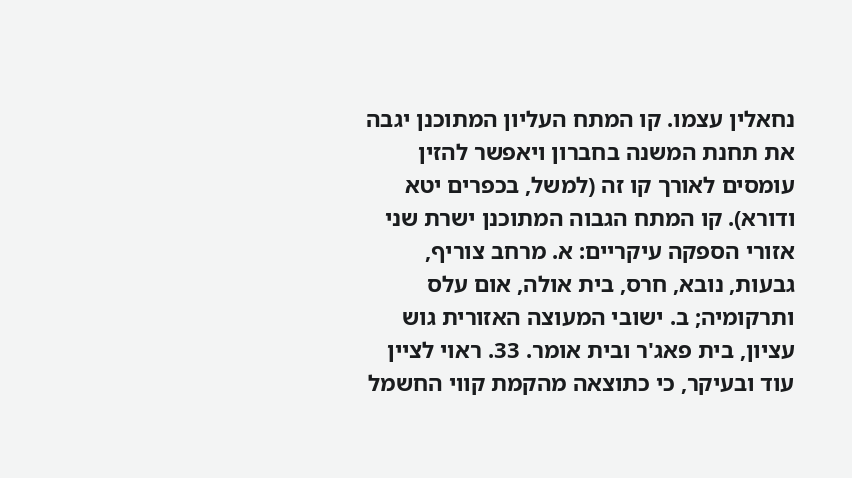נחאלין עצמו. קו המתח העליון המתוכנן יגבה את תחנת המשנה בחברון ויאפשר להזין עומסים לאורך קו זה (למשל, בכפרים יטא ודורא). קו המתח הגבוה המתוכנן ישרת שני אזורי הספקה עיקריים: א. מרחב צוריף, גבעות, נובא, חרס, בית אולה, אום עלס ותרקומיה; ב. ישובי המעוצה האזורית גוש עציון, בית פאג'ר ובית אומר. 33. ראוי לציין עוד ובעיקר, כי כתוצאה מהקמת קווי החשמל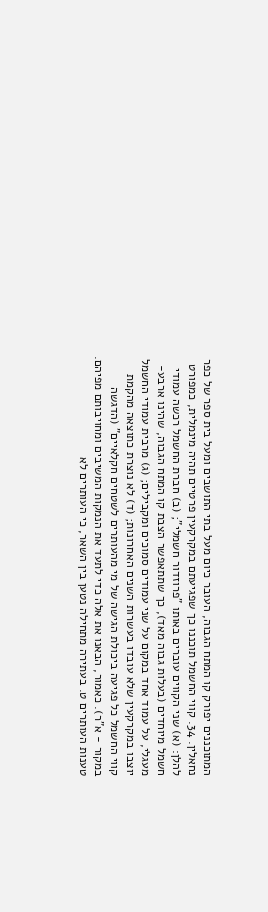המתוכננים יפורק קו המתח הגבוה, העובר כיום מעל בתי התושבים ומעל בית ספר של כפר נחאלין. 34. קווי החשמל תוכננו כך שפגיעתם במקרקעין פרטיים תהיה מינמלית, כמפורט להלן: (א) שני הקווים עוברים באותו "פרוזדור חשמלי"; (ב) חברת החשמל רכשה עמודי חשמל מיוחדים (בעלות גבוה מאד), כך שתתאפשר הצבת קו המתח הגבוה, שהינו ארבע-מעגלי, על עמוד אחד במקום על שני עמודים סמוכים ומקבילים; (ג) מרבית עמודי החשמל יוצבו במקרקעין שלא עובדו בעשרות השנים האחרונות; (ד) לא נוצרת כתוצאה מהקמת קווי החשמל כל פגיעה ביכולת הגישה של מי מהעותרים לשטחים חקלאיים" (הדגשה במקור - א"ר). כאמור, הבאנו את אלה כדי לתעד את הנמקות המשיבים ומחויבותם מפיהם. טענות העותרים ט. בעתירה מתחילה נטען בין השאר, כי העותרים לא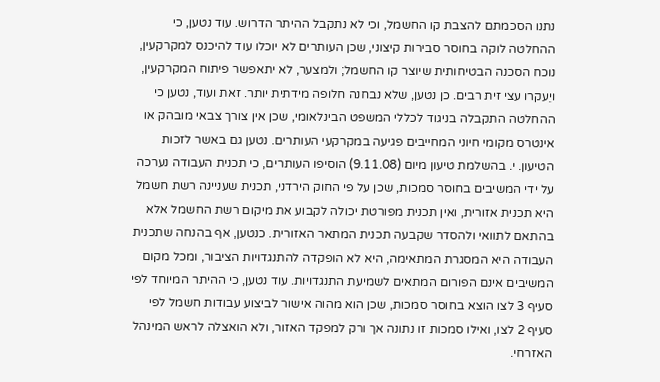נתנו הסכמתם להצבת קו החשמל, וכי לא נתקבל ההיתר הדרוש. עוד נטען, כי ההחלטה לוקה בחוסר סבירות קיצוני, שכן העותרים לא יוכלו עוד להיכנס למקרקעין, נוכח הסכנה הבטיחותית שיוצר קו החשמל; ולמצער, לא יתאפשר פיתוח המקרקעין, ויֵעקרו עצי זית רבים. כן נטען, שלא נבחנה חלופה מידתית יותר. זאת ועוד, נטען כי ההחלטה התקבלה בניגוד לכללי המשפט הבינלאומי, שכן אין צורך צבאי מובהק או אינטרס מקומי חיוני המחייבים פגיעה במקרקעי העותרים. נטען גם באשר לזכות הטיעון. י. בהשלמת טיעון מיום (9.11.08) הוסיפו העותרים, כי תכנית העבודה נערכה על ידי המשיבים בחוסר סמכות, שכן על פי החוק הירדני, תכנית שעניינה רשת חשמל היא תכנית אזורית, ואין תכנית מפורטת יכולה לקבוע את מיקום רשת החשמל אלא בהתאם לתוואי ולהסדר שקבעה תכנית המתאר האזורית. כנטען, אף בהנחה שתכנית העבודה היא המסגרת המתאימה, היא לא הופקדה להתנגדויות הציבור, ומכל מקום המשיבים אינם הפורום המתאים לשמיעת התנגדויות. עוד נטען, כי ההיתר המיוחד לפי סעיף 3 לצו הוצא בחוסר סמכות, שכן הוא מהוה אישור לביצוע עבודות חשמל לפי סעיף 2 לצו, ואילו סמכות זו נתונה אך ורק למפקד האזור, ולא הואצלה לראש המינהל האזרחי.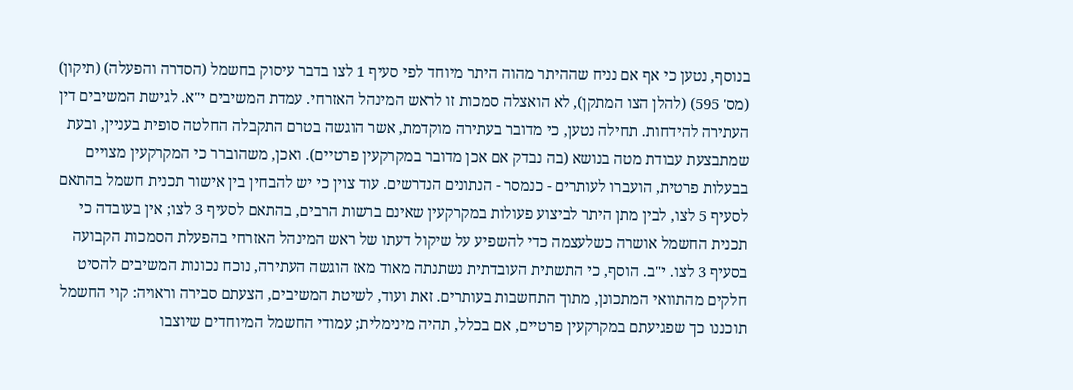בנוסף, נטען כי אף אם נניח שההיתר מהוה היתר מיוחד לפי סעיף 1 לצו בדבר עיסוק בחשמל (הסדרה והפעלה) (תיקון) (מס' 595) (להלן הצו המתקן), לא הואצלה סמכות זו לראש המינהל האזרחי. עמדת המשיבים י"א. לגישת המשיבים דין העתירה להידחות. תחילה נטען, כי מדובר בעתירה מוקדמת, אשר הוגשה בטרם התקבלה החלטה סופית בעניין, ובעת שמתבצעת עבודת מטה בנושא (בה נבדק אם אכן מדובר במקרקעין פרטיים). ואכן, משהוברר כי המקרקעין מצויים בבעלות פרטית, הועברו לעותרים - כנמסר - הנתונים הנדרשים. עוד צוין כי יש להבחין בין אישור תכנית חשמל בהתאם לסעיף 5 לצו, לבין מתן היתר לביצוע פעולות במקרקעין שאינם ברשות הרבים, בהתאם לסעיף 3 לצו; אין בעובדה כי תכנית החשמל אושרה כשלעצמה כדי להשפיע על שיקול דעתו של ראש המינהל האזרחי בהפעלת הסמכות הקבועה בסעיף 3 לצו. י"ב. הוסף, כי התשתית העובדתית נשתנתה מאוד מאז הוגשה העתירה, נוכח נכונות המשיבים להסיט חלקים מהתוואי המתכונן, מתוך התחשבות בעותרים. זאת ועוד, לשיטת המשיבים, הצעתם סבירה וראויה: קוי החשמל תוכננו כך שפגיעתם במקרקעין פרטיים, אם בכלל, תהיה מינימלית; עמודי החשמל המיוחדים שיוצבו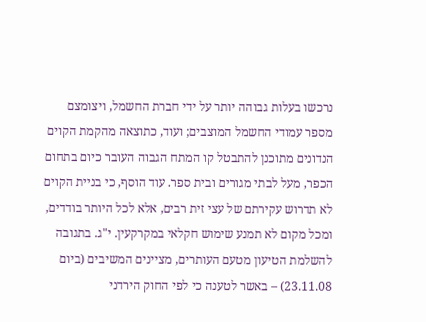נרכשו בעלות גבוהה יותר על ידי חברת החשמל, ויצומצם מספר עמודי החשמל המוצבים; ועוד, כתוצאה מהקמת הקוים הנדונים מתוכנן להתבטל קו המתח הגבוה העובר כיום בתחום הכפר, מעל לבתי מגורים ובית ספר. עוד הוסף, כי בניית הקוים לא תדרוש עקירתם של עצי זית רבים, אלא לכל היותר בודדים, ומכל מקום לא תמנע שימוש חקלאי במקרקעין. י"ג. בתגובה להשלמת הטיעון מטעם העותרים, מציינים המשיבים (ביום 23.11.08) – באשר לטענה כי לפי החוק הירדני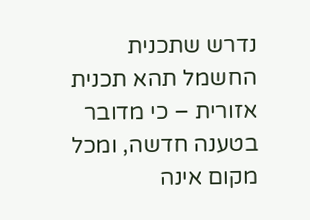נדרש שתכנית החשמל תהא תכנית אזורית – כי מדובר בטענה חדשה, ומכל מקום אינה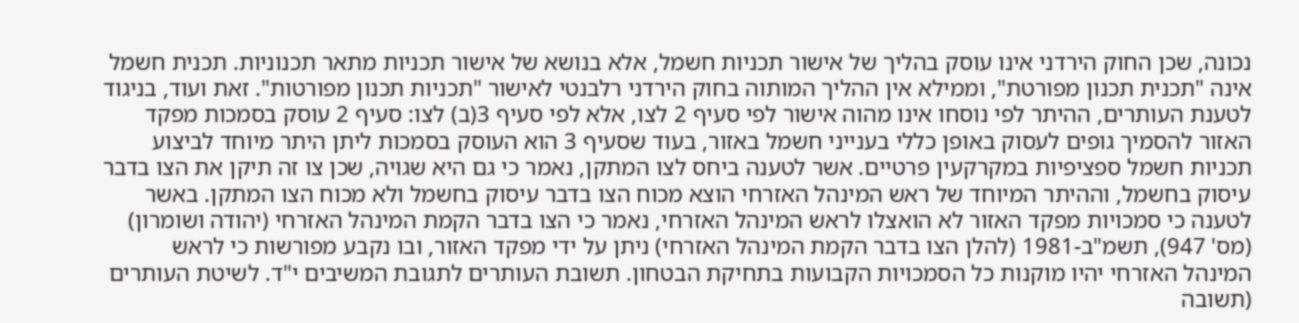נכונה, שכן החוק הירדני אינו עוסק בהליך של אישור תכניות חשמל, אלא בנושא של אישור תכניות מתאר תכנוניות. תכנית חשמל אינה "תכנית תכנון מפורטת", וממילא אין ההליך המותוה בחוק הירדני רלבנטי לאישור "תכניות תכנון מפורטות". זאת ועוד, בניגוד לטענת העותרים, ההיתר לפי נוסחו אינו מהוה אישור לפי סעיף 2 לצו, אלא לפי סעיף 3(ב) לצו: סעיף 2 עוסק בסמכות מפקד האזור להסמיך גופים לעסוק באופן כללי בענייני חשמל באזור, בעוד שסעיף 3 הוא העוסק בסמכות ליתן היתר מיוחד לביצוע תכניות חשמל ספציפיות במקרקעין פרטיים. אשר לטענה ביחס לצו המתקן, נאמר כי גם היא שגויה, שכן צו זה תיקן את הצו בדבר עיסוק בחשמל, וההיתר המיוחד של ראש המינהל האזרחי הוצא מכוח הצו בדבר עיסוק בחשמל ולא מכוח הצו המתקן. באשר לטענה כי סמכויות מפקד האזור לא הואצלו לראש המינהל האזרחי, נאמר כי הצו בדבר הקמת המינהל האזרחי (יהודה ושומרון) (מס' 947), תשמ"ב-1981 (להלן הצו בדבר הקמת המינהל האזרחי) ניתן על ידי מפקד האזור, ובו נקבע מפורשות כי לראש המינהל האזרחי יהיו מוקנות כל הסמכויות הקבועות בתחיקת הבטחון. תשובת העותרים לתגובת המשיבים י"ד. לשיטת העותרים (תשובה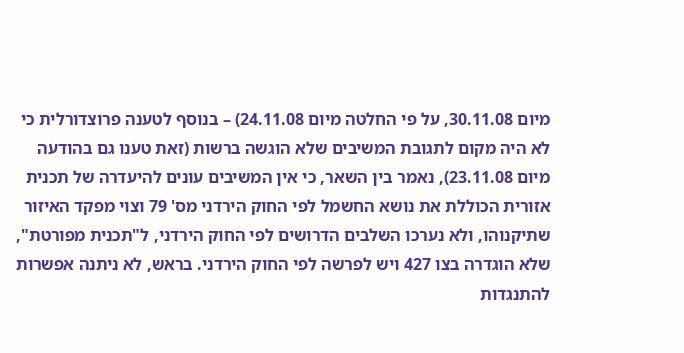מיום 30.11.08, על פי החלטה מיום 24.11.08) – בנוסף לטענה פרוצדורלית כי לא היה מקום לתגובת המשיבים שלא הוגשה ברשות (זאת טענו גם בהודעה מיום 23.11.08), נאמר בין השאר, כי אין המשיבים עונים להיעדרה של תכנית אזורית הכוללת את נושא החשמל לפי החוק הירדני מס' 79 וצוי מפקד האיזור שתיקנוהו, ולא נערכו השלבים הדרושים לפי החוק הירדני, ל"תכנית מפורטת", שלא הוגדרה בצו 427 ויש לפרשה לפי החוק הירדני. בראש, לא ניתנה אפשרות להתנגדות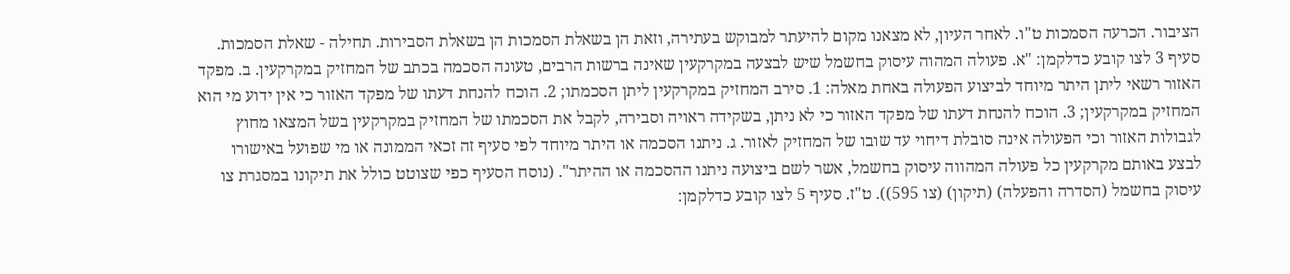הציבור. הכרעה הסמכות ט"ו. לאחר העיון, לא מצאנו מקום להיעתר למבוקש בעתירה, וזאת הן בשאלת הסמכות הן בשאלת הסבירות. תחילה - שאלת הסמכות. סעיף 3 לצו קובע כדלקמן: "א. פעולה המהוה עיסוק בחשמל שיש לבצעה במקרקעין שאינה ברשות הרבים, טעונה הסכמה בכתב של המחזיק במקרקעין. ב. מפקד האזור רשאי ליתן היתר מיוחד לביצוע הפעולה באחת מאלה: 1. סירב המחזיק במקרקעין ליתן הסכמתו; 2. הוכח להנחת דעתו של מפקד האזור כי אין ידוע מי הוא המחזיק במקרקעין; 3. הוכח להנחת דעתו של מפקד האזור כי לא ניתן, בשקידה ראויה וסבירה, לקבל את הסכמתו של המחזיק במקרקעין בשל המצאו מחוץ לגבולות האזור וכי הפעולה אינה סובלת דיחוי עד שובו של המחזיק לאזור. ג. ניתנו הסכמה או היתר מיוחד לפי סעיף זה זכאי הממונה או מי שפועל באישורו לבצע באותם מקרקעין כל פעולה המהווה עיסוק בחשמל, אשר לשם ביצועה ניתנו ההסכמה או ההיתר". (נוסח הסעיף כפי שצוטט כולל את תיקונו במסגרת צו עיסוק בחשמל (הסדרה והפעלה) (תיקון) (צו 595)). ט"ז. סעיף 5 לצו קובע כדלקמן: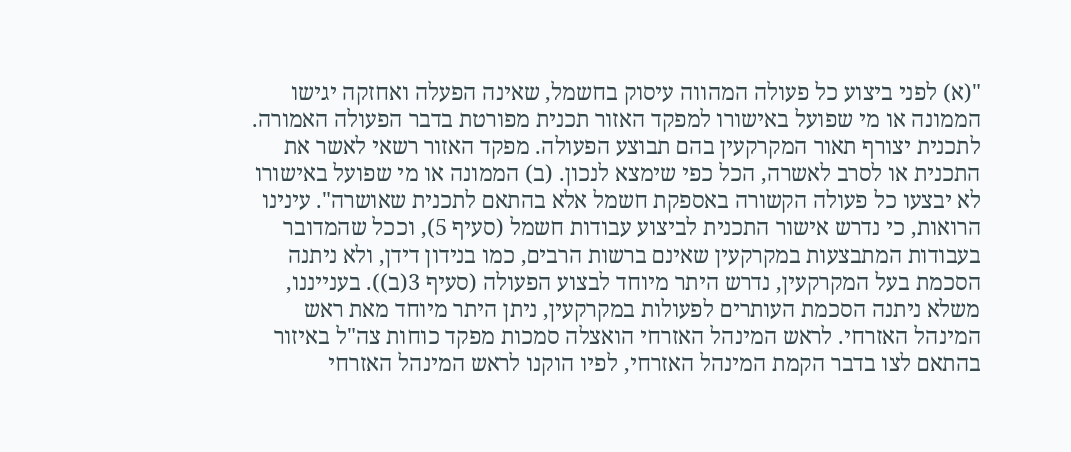"(א) לפני ביצוע כל פעולה המהווה עיסוק בחשמל, שאינה הפעלה ואחזקה יגישו הממונה או מי שפועל באישורו למפקד האזור תכנית מפורטת בדבר הפעולה האמורה. לתכנית יצורף תאור המקרקעין בהם תבוצע הפעולה. מפקד האזור רשאי לאשר את התכנית או לסרב לאשרה, הכל כפי שימצא לנכון. (ב) הממונה או מי שפועל באישורו לא יבצעו כל פעולה הקשורה באספקת חשמל אלא בהתאם לתכנית שאושרה". עינינו הרואות, כי נדרש אישור התכנית לביצוע עבודות חשמל (סעיף 5), וככל שהמדובר בעבודות המתבצעות במקרקעין שאינם ברשות הרבים, כמו בנידון דידן, ולא ניתנה הסכמת בעל המקרקעין, נדרש היתר מיוחד לבצוע הפעולה (סעיף 3(ב)). בענייננו, משלא ניתנה הסכמת העותרים לפעולות במקרקעין, ניתן היתר מיוחד מאת ראש המינהל האזרחי. לראש המינהל האזרחי הואצלה סמכות מפקד כוחות צה"ל באיזור בהתאם לצו בדבר הקמת המינהל האזרחי, לפיו הוקנו לראש המינהל האזרחי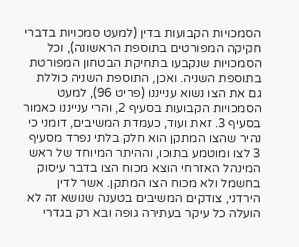הסמכויות הקבועות בדין (למעט סמכויות בדברי חקיקה המפורטים בתוספת הראשונה), וכל הסמכויות שנקבעו בתחיקת הבטחון המפורטת בתוספת השניה. ואכן, התוספת השניה כוללת גם את הצו נשוא ענייננו (פריט 96), למעט הסמכויות הקבועות בסעיף 2, והרי ענייננו כאמור בסעיף 3. זאת ועוד, כעמדת המשיבים, דומני כי נהיר שהצו המתקן הוא חלק בלתי נפרד מסעיף 3 לצו ומוטמע בתוכו, וההיתר המיוחד של ראש המינהל האזרחי הוצא מכוח הצו בדבר עיסוק בחשמל ולא מכוח הצו המתקן. אשר לדין הירדני, צודקים המשיבים בטענה שנושא זה לא הועלה כל עיקר בעתירה גופה ובא רק בגדרי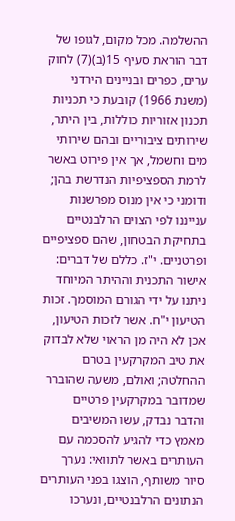ההשלמה. מכל מקום, לגופו של דבר הוראת סעיף 15(ב)(7) לחוק ערים, כפרים ובניינים הירדני (משנת 1966) קובעת כי תכניות תכנון אזוריות כוללות, בין היתר, שירותים ציבוריים ובהם שירותי מים וחשמל, אך אין פירוט באשר לרמת הספציפיות הנדרשת בהן; ודומני כי אין מנוס מפרשנות ענייננו לפי הצוים הרלבנטיים בתחיקת הבטחון, שהם ספציפיים ופרטניים. י"ז. כללם של דברים: אישור התכנית וההיתר המיוחד ניתנו על ידי הגורם המוסמך. זכות הטיעון י"ח. אשר לזכות הטיעון, אכן לא היה מן הראוי שלא לבדוק את טיב המקרקעין בטרם ההחלטה; ואולם, משעה שהוברר שמדובר במקרקעין פרטיים והדבר נבדק, עשו המשיבים מאמץ כדי להגיע להסכמה עם העותרים באשר לתוואי: נערך סיור משותף, הוצגו בפני העותרים הנתונים הרלבנטיים, ונערכו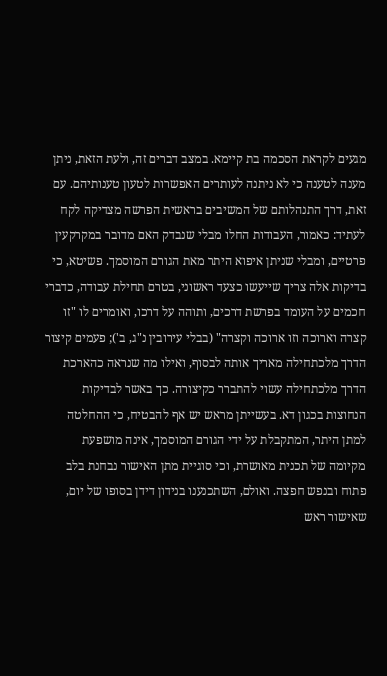מגעים לקראת הסכמה בת קיימא. במצב דברים זה, ולעת הזאת, ניתן מענה לטענה כי לא ניתנה לעותרים האפשרות לטעון טענותיהם. עם זאת, דרך התנהלותם של המשיבים בראשית הפרשה מצדיקה לקח לעתיד: כאמור, העבודות החלו מבלי שנבדק האם מדובר במקרקעין פרטיים, ומבלי שניתן איפוא היתר מאת הגורם המוסמך. פשיטא, כי בדיקות אלה צריך שייעשו כצעד ראשוני, בטרם תחילת עבודה, כדברי חכמים על העומד בפרשת דרכים, ותוהה על דרכו, ואומרים לו "זו קצרה וארוכה וזו ארוכה וקצרה" (בבלי עירובין נ"ג, ב'); פעמים קיצור הדרך מלכתחילה מאריך אותה לבסוף, ואילו מה שנראה כהארכת הדרך מלכתחילה עשוי להתברר כקיצורה. כך באשר לבדיקות הנחוצות בכגון דא. בעשייתן מראש יש אף להבטיח, כי ההחלטה למתן היתר, המתקבלת על ידי הגורם המוסמך, אינה מושפעת מקיומה של תכנית מאושרת, וכי סוגיית מתן האישור נבחנת בלב פתוח ובנפש חפצה. ואולם, השתכנענו בנידון דידן בסופו של יום, שאישור ראש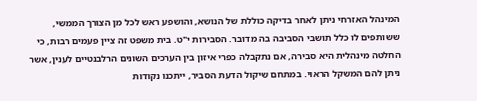המינהל האזרחי ניתן לאחר בדיקה כוללת של הנושא, והושפע ראש לכל מן הצורך הממשי, ששותפים לו כלל תושבי הסביבה בה מדובר. הסבירות י"ט. בית משפט זה ציין פעמים רבות, כי החלטה מינהלית היא סבירה, אם נתקבלה כפרי איזון בין הערכים השונים הרלבנטיים לענין, אשר ניתן להם המשקל הראוי. במתחם שיקול הדעת הסביר, ייתכנו נקודות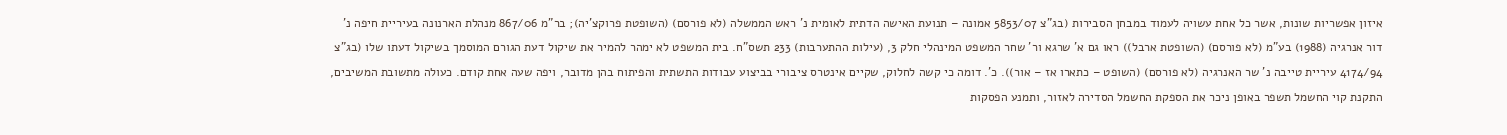איזון אפשריות שונות, אשר כל אחת עשויה לעמוד במבחן הסבירות (בג"צ 5853/07 אמונה – תנועת האישה הדתית לאומית נ' ראש הממשלה (לא פורסם) (השופטת פרוקצ'יה); בר"מ 867/06 מנהלת הארנונה בעיריית חיפה נ' דור אנרגיה (1988) בע"מ (לא פורסם) (השופטת ארבל)) ראו גם א' שרגא ור' שחר המשפט המינהלי חלק 3, (עילות ההתערבות) 233 תשס"ח. בית המשפט לא ימהר להמיר את שיקול דעת הגורם המוסמך בשיקול דעתו שלו (בג"צ 4174/94 עיריית טייבה נ' שר האנרגיה (לא פורסם) (השופט – כתארו אז – אור)). כ'. דומה כי קשה לחלוק, שקיים אינטרס ציבורי בביצוע עבודות התשתית והפיתוח בהן מדובר, ויפה שעה אחת קודם. כעולה מתשובת המשיבים, התקנת קוי החשמל תשפר באופן ניכר את הספקת החשמל הסדירה לאזור, ותמנע הפסקות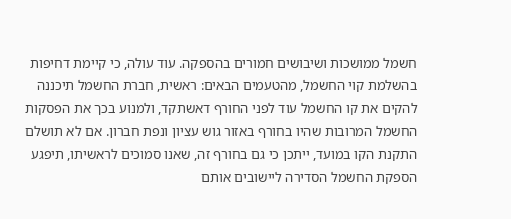חשמל ממושכות ושיבושים חמורים בהספקה. עוד עולה, כי קיימת דחיפות בהשלמת קוי החשמל, מהטעמים הבאים: ראשית, חברת החשמל תיכננה להקים את קו החשמל עוד לפני החורף דאשתקד, ולמנוע בכך את הפסקות החשמל המרובות שהיו בחורף באזור גוש עציון ונפת חברון. אם לא תושלם התקנת הקו במועד, ייתכן כי גם בחורף זה, שאנו סמוכים לראשיתו, תיפגע הספקת החשמל הסדירה ליישובים אותם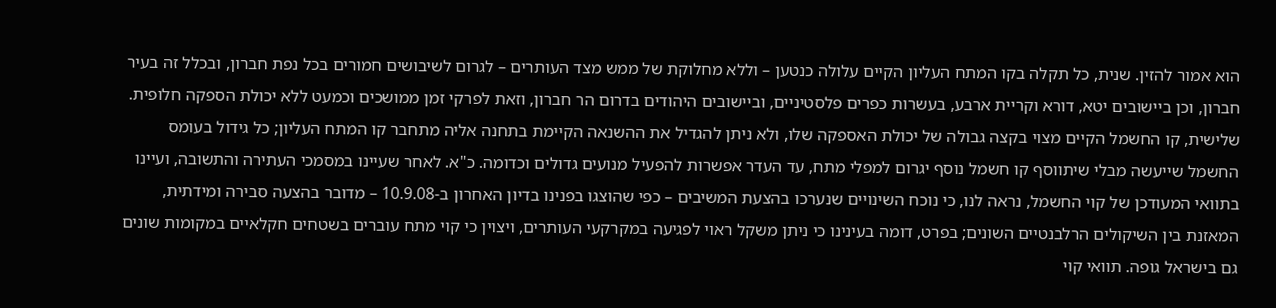הוא אמור להזין. שנית, כל תקלה בקו המתח העליון הקיים עלולה כנטען – וללא מחלוקת של ממש מצד העותרים – לגרום לשיבושים חמורים בכל נפת חברון, ובכלל זה בעיר חברון, וכן ביישובים יטא, דורא וקריית ארבע, בעשרות כפרים פלסטיניים, וביישובים היהודים בדרום הר חברון, וזאת לפרקי זמן ממושכים וכמעט ללא יכולת הספקה חלופית. שלישית, קו החשמל הקיים מצוי בקצה גבולה של יכולת האספקה שלו, ולא ניתן להגדיל את ההשנאה הקיימת בתחנה אליה מתחבר קו המתח העליון; כל גידול בעומס החשמל שייעשה מבלי שיתווסף קו חשמל נוסף יגרום למפלי מתח, עד העדר אפשרות להפעיל מנועים גדולים וכדומה. כ"א. לאחר שעיינו במסמכי העתירה והתשובה, ועיינו בתוואי המעודכן של קוי החשמל, נראה לנו, כי נוכח השינויים שנערכו בהצעת המשיבים – כפי שהוצגו בפנינו בדיון האחרון ב-10.9.08 – מדובר בהצעה סבירה ומידתית, המאזנת בין השיקולים הרלבנטיים השונים; בפרט, דומה בעינינו כי ניתן משקל ראוי לפגיעה במקרקעי העותרים, ויצוין כי קוי מתח עוברים בשטחים חקלאיים במקומות שונים גם בישראל גופה. תוואי קוי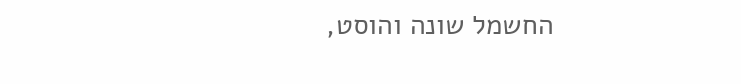החשמל שונה והוסט,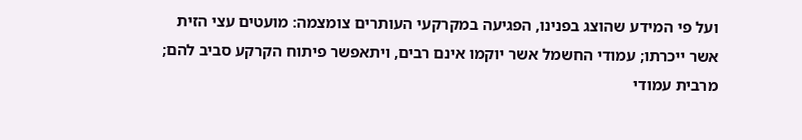ועל פי המידע שהוצג בפנינו, הפגיעה במקרקעי העותרים צומצמה: מועטים עצי הזית אשר ייכרתו; עמודי החשמל אשר יוקמו אינם רבים, ויתאפשר פיתוח הקרקע סביב להם; מרבית עמודי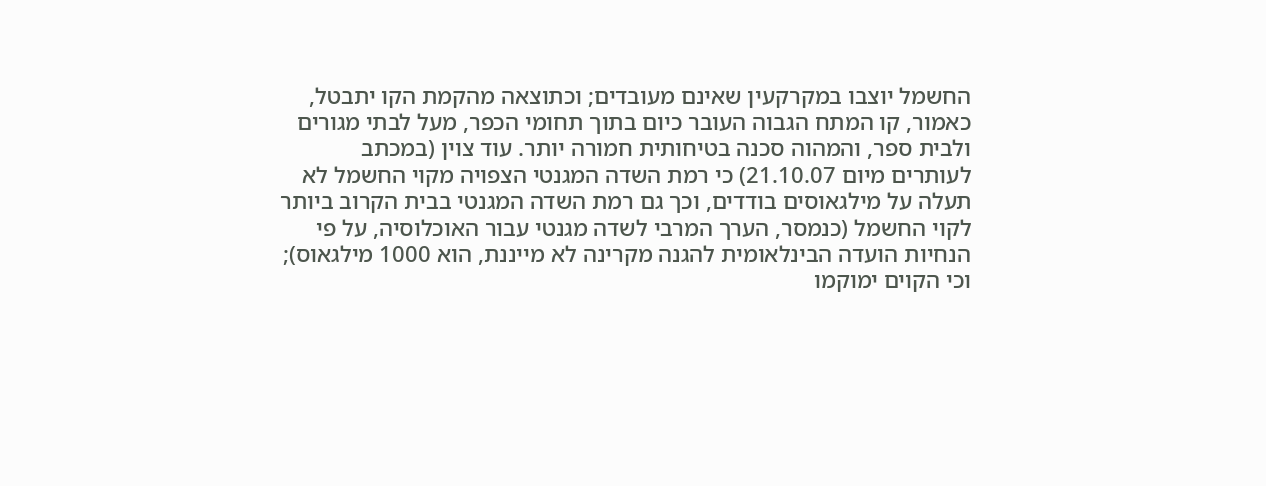החשמל יוצבו במקרקעין שאינם מעובדים; וכתוצאה מהקמת הקו יתבטל, כאמור, קו המתח הגבוה העובר כיום בתוך תחומי הכפר, מעל לבתי מגורים ולבית ספר, והמהוה סכנה בטיחותית חמורה יותר. עוד צוין (במכתב לעותרים מיום 21.10.07) כי רמת השדה המגנטי הצפויה מקוי החשמל לא תעלה על מילגאוסים בודדים, וכך גם רמת השדה המגנטי בבית הקרוב ביותר לקוי החשמל (כנמסר, הערך המרבי לשדה מגנטי עבור האוכלוסיה, על פי הנחיות הועדה הבינלאומית להגנה מקרינה לא מייננת, הוא 1000 מילגאוס); וכי הקוים ימוקמו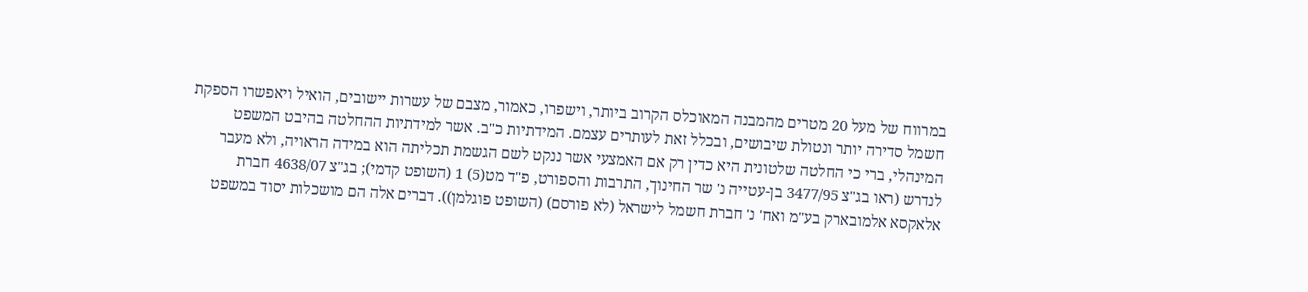במרווח של מעל 20 מטרים מהמבנה המאוכלס הקרוב ביותר, וישפרו, כאמור, מצבם של עשרות יישובים, הואיל ויאפשרו הספקת חשמל סדירה יותר ונטולת שיבושים, ובכלל זאת לעותרים עצמם. המידתיות כ"ב. אשר למידתיות ההחלטה בהיבט המשפט המינהלי, ברי כי החלטה שלטונית היא כדין רק אם האמצעי אשר ננקט לשם הגשמת תכליתה הוא במידה הראויה, ולא מעבר לנדרש (ראו בג"צ 3477/95 בן-עטייה נ' שר החינוך, התרבות והספורט, פ"ד מט(5) 1 (השופט קדמי); בג"צ 4638/07 חברת אלאקסא אלמובארק בע"מ ואח' נ' חברת חשמל לישראל (לא פורסם) (השופט פוגלמן)). דברים אלה הם מושכלות יסוד במשפט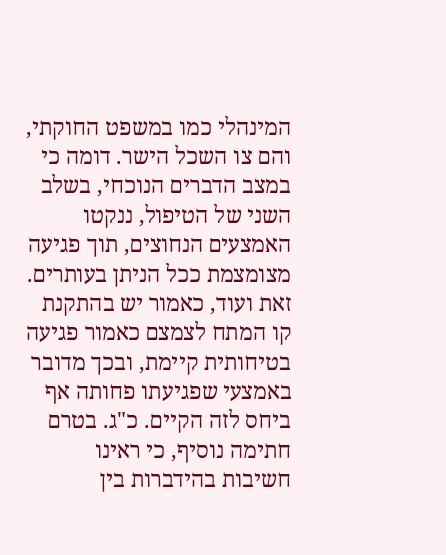המינהלי כמו במשפט החוקתי, והם צו השכל הישר. דומה כי במצב הדברים הנוכחי, בשלב השני של הטיפול, ננקטו האמצעים הנחוצים, תוך פגיעה מצומצמת ככל הניתן בעותרים. זאת ועוד, כאמור יש בהתקנת קו המתח לצמצם כאמור פגיעה בטיחותית קיימת, ובכך מדובר באמצעי שפגיעתו פחותה אף ביחס לזה הקיים. כ"ג. בטרם חתימה נוסיף, כי ראינו חשיבות בהידברות בין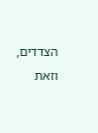הצדדים, וזאת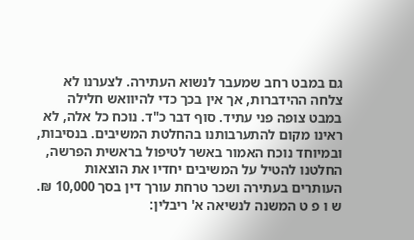גם במבט רחב שמעבר לנשוא העתירה. לצערנו לא צלחה ההידברות, אך אין בכך כדי להיוואש חלילה במבט צופה פני עתיד. סוף דבר כ"ד. נוכח כל אלה, לא ראינו מקום להתערבותנו בהחלטת המשיבים. בנסיבות, ובמיוחד נוכח האמור באשר לטיפול בראשית הפרשה, החלטנו להטיל על המשיבים יחדיו את הוצאות העותרים בעתירה ושכר טרחת עורך דין בסך 10,000 ₪. ש ו פ ט המשנה לנשיאה א' ריבלין: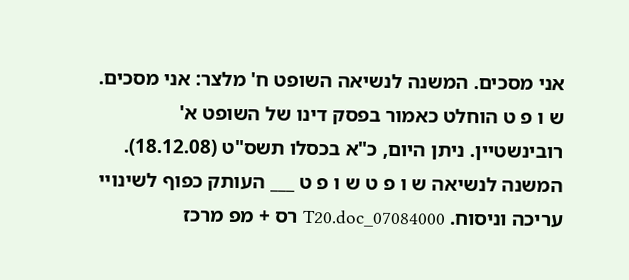אני מסכים. המשנה לנשיאה השופט ח' מלצר: אני מסכים. ש ו פ ט הוחלט כאמור בפסק דינו של השופט א' רובינשטיין. ניתן היום, כ"א בכסלו תשס"ט (18.12.08). המשנה לנשיאה ש ו פ ט ש ו פ ט ___ העותק כפוף לשינויי עריכה וניסוח. 07084000_T20.doc רס + מפ מרכז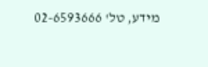מידע, טל' 02-6593666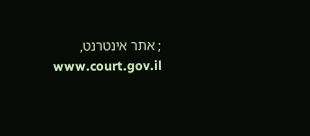; אתר אינטרנט, www.court.gov.il